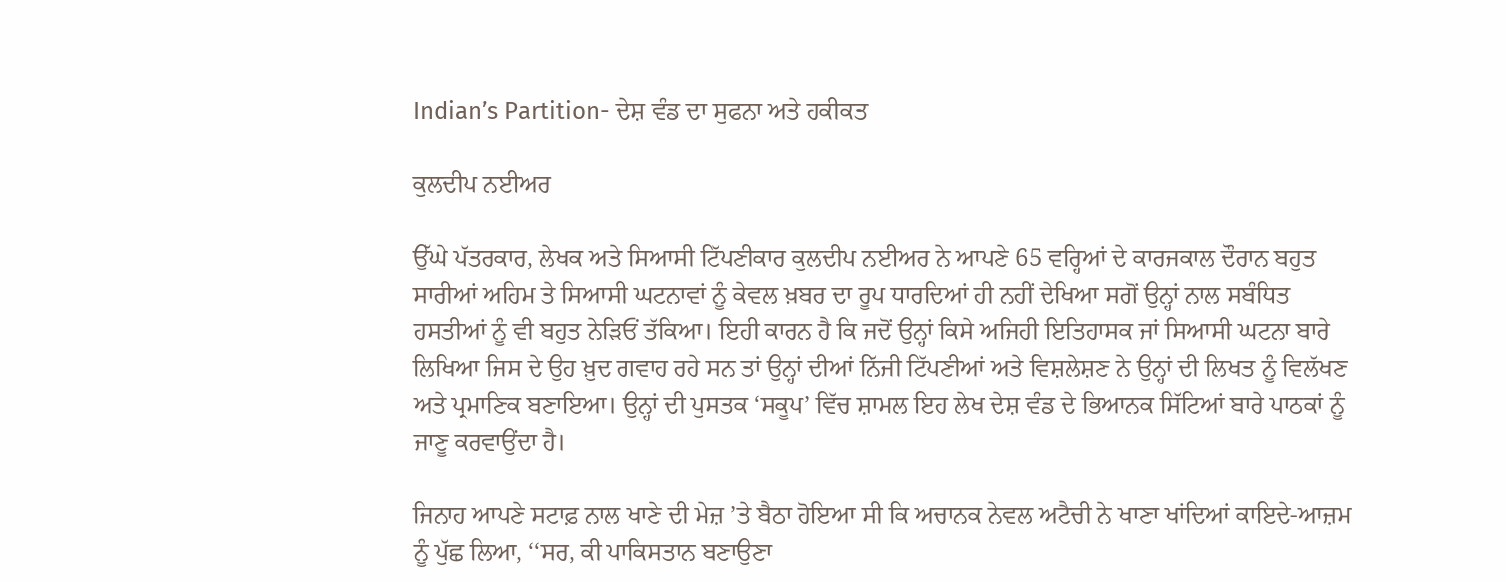Indian’s Partition- ਦੇਸ਼ ਵੰਡ ਦਾ ਸੁਫਨਾ ਅਤੇ ਹਕੀਕਤ

ਕੁਲਦੀਪ ਨਈਅਰ

ਉੱਘੇ ਪੱਤਰਕਾਰ, ਲੇਖਕ ਅਤੇ ਸਿਆਸੀ ਟਿੱਪਣੀਕਾਰ ਕੁਲਦੀਪ ਨਈਅਰ ਨੇ ਆਪਣੇ 65 ਵਰ੍ਹਿਆਂ ਦੇ ਕਾਰਜਕਾਲ ਦੌਰਾਨ ਬਹੁਤ ਸਾਰੀਆਂ ਅਹਿਮ ਤੇ ਸਿਆਸੀ ਘਟਨਾਵਾਂ ਨੂੰ ਕੇਵਲ ਖ਼ਬਰ ਦਾ ਰੂਪ ਧਾਰਦਿਆਂ ਹੀ ਨਹੀਂ ਦੇਖਿਆ ਸਗੋਂ ਉਨ੍ਹਾਂ ਨਾਲ ਸਬੰਧਿਤ ਹਸਤੀਆਂ ਨੂੰ ਵੀ ਬਹੁਤ ਨੇੜਿਓਂ ਤੱਕਿਆ। ਇਹੀ ਕਾਰਨ ਹੈ ਕਿ ਜਦੋਂ ਉਨ੍ਹਾਂ ਕਿਸੇ ਅਜਿਹੀ ਇਤਿਹਾਸਕ ਜਾਂ ਸਿਆਸੀ ਘਟਨਾ ਬਾਰੇ ਲਿਖਿਆ ਜਿਸ ਦੇ ਉਹ ਖ਼ੁਦ ਗਵਾਹ ਰਹੇ ਸਨ ਤਾਂ ਉਨ੍ਹਾਂ ਦੀਆਂ ਨਿੱਜੀ ਟਿੱਪਣੀਆਂ ਅਤੇ ਵਿਸ਼ਲੇਸ਼ਣ ਨੇ ਉਨ੍ਹਾਂ ਦੀ ਲਿਖਤ ਨੂੰ ਵਿਲੱਖਣ ਅਤੇ ਪ੍ਰਮਾਣਿਕ ਬਣਾਇਆ। ਉਨ੍ਹਾਂ ਦੀ ਪੁਸਤਕ ‘ਸਕੂਪ’ ਵਿੱਚ ਸ਼ਾਮਲ ਇਹ ਲੇਖ ਦੇਸ਼ ਵੰਡ ਦੇ ਭਿਆਨਕ ਸਿੱਟਿਆਂ ਬਾਰੇ ਪਾਠਕਾਂ ਨੂੰ ਜਾਣੂ ਕਰਵਾਉਂਦਾ ਹੈ।

ਜਿਨਾਹ ਆਪਣੇ ਸਟਾਫ਼ ਨਾਲ ਖਾਣੇ ਦੀ ਮੇਜ਼ ’ਤੇ ਬੈਠਾ ਹੋਇਆ ਸੀ ਕਿ ਅਚਾਨਕ ਨੇਵਲ ਅਟੈਚੀ ਨੇ ਖਾਣਾ ਖਾਂਦਿਆਂ ਕਾਇਦੇ-ਆਜ਼ਮ ਨੂੰ ਪੁੱਛ ਲਿਆ, ‘‘ਸਰ, ਕੀ ਪਾਕਿਸਤਾਨ ਬਣਾਉਣਾ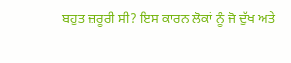ਬਹੁਤ ਜ਼ਰੂਰੀ ਸੀ? ਇਸ ਕਾਰਨ ਲੋਕਾਂ ਨੂੰ ਜੋ ਦੁੱਖ ਅਤੇ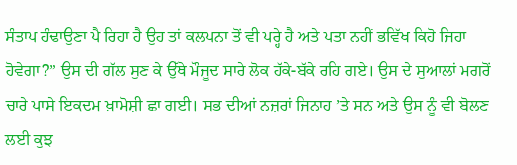ਸੰਤਾਪ ਹੰਢਾਉਣਾ ਪੈ ਰਿਹਾ ਹੈ ਉਹ ਤਾਂ ਕਲਪਨਾ ਤੋਂ ਵੀ ਪਰ੍ਹੇ ਹੈ ਅਤੇ ਪਤਾ ਨਹੀਂ ਭਵਿੱਖ ਕਿਹੋ ਜਿਹਾ ਹੋਵੇਗਾ?” ਉਸ ਦੀ ਗੱਲ ਸੁਣ ਕੇ ਉੱਥੇ ਮੌਜੂਦ ਸਾਰੇ ਲੋਕ ਹੱਕੇ-ਬੱਕੇ ਰਹਿ ਗਏ। ਉਸ ਦੇ ਸੁਆਲਾਂ ਮਗਰੋਂ ਚਾਰੇ ਪਾਸੇ ਇਕਦਮ ਖ਼ਾਮੋਸ਼ੀ ਛਾ ਗਈ। ਸਭ ਦੀਆਂ ਨਜ਼ਰਾਂ ਜਿਨਾਹ ’ਤੇ ਸਨ ਅਤੇ ਉਸ ਨੂੰ ਵੀ ਬੋਲਣ ਲਈ ਕੁਝ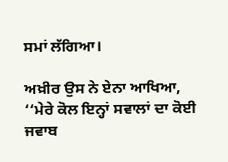ਸਮਾਂ ਲੱਗਿਆ।

ਅਖ਼ੀਰ ਉਸ ਨੇ ਏਨਾ ਆਖਿਆ, ‘‘ਮੇਰੇ ਕੋਲ ਇਨ੍ਹਾਂ ਸਵਾਲਾਂ ਦਾ ਕੋਈ ਜਵਾਬ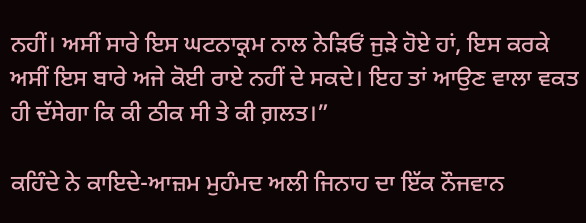ਨਹੀਂ। ਅਸੀਂ ਸਾਰੇ ਇਸ ਘਟਨਾਕ੍ਰਮ ਨਾਲ ਨੇੜਿਓਂ ਜੁੜੇ ਹੋਏ ਹਾਂ, ਇਸ ਕਰਕੇ ਅਸੀਂ ਇਸ ਬਾਰੇ ਅਜੇ ਕੋਈ ਰਾਏ ਨਹੀਂ ਦੇ ਸਕਦੇ। ਇਹ ਤਾਂ ਆਉਣ ਵਾਲਾ ਵਕਤ ਹੀ ਦੱਸੇਗਾ ਕਿ ਕੀ ਠੀਕ ਸੀ ਤੇ ਕੀ ਗ਼ਲਤ।”

ਕਹਿੰਦੇ ਨੇ ਕਾਇਦੇ-ਆਜ਼ਮ ਮੁਹੰਮਦ ਅਲੀ ਜਿਨਾਹ ਦਾ ਇੱਕ ਨੌਜਵਾਨ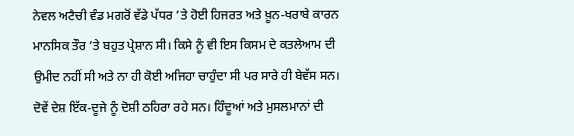ਨੇਵਲ ਅਟੈਚੀ ਵੰਡ ਮਗਰੋਂ ਵੱਡੇ ਪੱਧਰ ’ਤੇ ਹੋਈ ਹਿਜਰਤ ਅਤੇ ਖ਼ੂਨ-ਖਰਾਬੇ ਕਾਰਨ ਮਾਨਸਿਕ ਤੌਰ ’ਤੇ ਬਹੁਤ ਪ੍ਰੇਸ਼ਾਨ ਸੀ। ਕਿਸੇ ਨੂੰ ਵੀ ਇਸ ਕਿਸਮ ਦੇ ਕਤਲੇਆਮ ਦੀ ਉਮੀਦ ਨਹੀਂ ਸੀ ਅਤੇ ਨਾ ਹੀ ਕੋਈ ਅਜਿਹਾ ਚਾਹੁੰਦਾ ਸੀ ਪਰ ਸਾਰੇ ਹੀ ਬੇਵੱਸ ਸਨ। ਦੋਵੇਂ ਦੇਸ਼ ਇੱਕ-ਦੂਜੇ ਨੂੰ ਦੋਸ਼ੀ ਠਹਿਰਾ ਰਹੇ ਸਨ। ਹਿੰਦੂਆਂ ਅਤੇ ਮੁਸਲਮਾਨਾਂ ਦੀ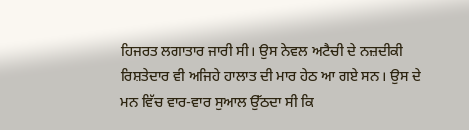ਹਿਜਰਤ ਲਗਾਤਾਰ ਜਾਰੀ ਸੀ। ਉਸ ਨੇਵਲ ਅਟੈਚੀ ਦੇ ਨਜ਼ਦੀਕੀ ਰਿਸ਼ਤੇਦਾਰ ਵੀ ਅਜਿਹੇ ਹਾਲਾਤ ਦੀ ਮਾਰ ਹੇਠ ਆ ਗਏ ਸਨ। ਉਸ ਦੇ ਮਨ ਵਿੱਚ ਵਾਰ-ਵਾਰ ਸੁਆਲ ਉੱਠਦਾ ਸੀ ਕਿ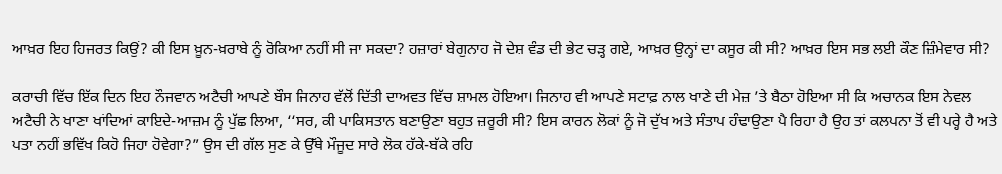ਆਖ਼ਰ ਇਹ ਹਿਜਰਤ ਕਿਉਂ? ਕੀ ਇਸ ਖ਼ੂਨ-ਖ਼ਰਾਬੇ ਨੂੰ ਰੋਕਿਆ ਨਹੀਂ ਸੀ ਜਾ ਸਕਦਾ? ਹਜ਼ਾਰਾਂ ਬੇਗੁਨਾਹ ਜੋ ਦੇਸ਼ ਵੰਡ ਦੀ ਭੇਟ ਚੜ੍ਹ ਗਏ, ਆਖ਼ਰ ਉਨ੍ਹਾਂ ਦਾ ਕਸੂਰ ਕੀ ਸੀ? ਆਖ਼ਰ ਇਸ ਸਭ ਲਈ ਕੌਣ ਜ਼ਿੰਮੇਵਾਰ ਸੀ?

ਕਰਾਚੀ ਵਿੱਚ ਇੱਕ ਦਿਨ ਇਹ ਨੌਜਵਾਨ ਅਟੈਚੀ ਆਪਣੇ ਬੌਸ ਜਿਨਾਹ ਵੱਲੋਂ ਦਿੱਤੀ ਦਾਅਵਤ ਵਿੱਚ ਸ਼ਾਮਲ ਹੋਇਆ। ਜਿਨਾਹ ਵੀ ਆਪਣੇ ਸਟਾਫ਼ ਨਾਲ ਖਾਣੇ ਦੀ ਮੇਜ਼ ’ਤੇ ਬੈਠਾ ਹੋਇਆ ਸੀ ਕਿ ਅਚਾਨਕ ਇਸ ਨੇਵਲ ਅਟੈਚੀ ਨੇ ਖਾਣਾ ਖਾਂਦਿਆਂ ਕਾਇਦੇ-ਆਜ਼ਮ ਨੂੰ ਪੁੱਛ ਲਿਆ, ‘‘ਸਰ, ਕੀ ਪਾਕਿਸਤਾਨ ਬਣਾਉਣਾ ਬਹੁਤ ਜ਼ਰੂਰੀ ਸੀ? ਇਸ ਕਾਰਨ ਲੋਕਾਂ ਨੂੰ ਜੋ ਦੁੱਖ ਅਤੇ ਸੰਤਾਪ ਹੰਢਾਉਣਾ ਪੈ ਰਿਹਾ ਹੈ ਉਹ ਤਾਂ ਕਲਪਨਾ ਤੋਂ ਵੀ ਪਰ੍ਹੇ ਹੈ ਅਤੇ ਪਤਾ ਨਹੀਂ ਭਵਿੱਖ ਕਿਹੋ ਜਿਹਾ ਹੋਵੇਗਾ?” ਉਸ ਦੀ ਗੱਲ ਸੁਣ ਕੇ ਉੱਥੇ ਮੌਜੂਦ ਸਾਰੇ ਲੋਕ ਹੱਕੇ-ਬੱਕੇ ਰਹਿ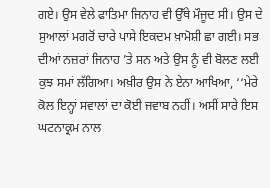ਗਏ। ਉਸ ਵੇਲੇ ਫਾਤਿਮਾ ਜਿਨਾਹ ਵੀ ਉੱਥੇ ਮੌਜੂਦ ਸੀ। ਉਸ ਦੇ ਸੁਆਲਾਂ ਮਗਰੋਂ ਚਾਰੇ ਪਾਸੇ ਇਕਦਮ ਖ਼ਾਮੋਸ਼ੀ ਛਾ ਗਈ। ਸਭ ਦੀਆਂ ਨਜ਼ਰਾਂ ਜਿਨਾਹ ’ਤੇ ਸਨ ਅਤੇ ਉਸ ਨੂੰ ਵੀ ਬੋਲਣ ਲਈ ਕੁਝ ਸਮਾਂ ਲੱਗਿਆ। ਅਖ਼ੀਰ ਉਸ ਨੇ ਏਨਾ ਆਖਿਆ, ‘‘ਮੇਰੇ ਕੋਲ ਇਨ੍ਹਾਂ ਸਵਾਲਾਂ ਦਾ ਕੋਈ ਜਵਾਬ ਨਹੀਂ। ਅਸੀਂ ਸਾਰੇ ਇਸ ਘਟਨਾਕ੍ਰਮ ਨਾਲ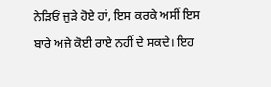ਨੇੜਿਓਂ ਜੁੜੇ ਹੋਏ ਹਾਂ, ਇਸ ਕਰਕੇ ਅਸੀਂ ਇਸ ਬਾਰੇ ਅਜੇ ਕੋਈ ਰਾਏ ਨਹੀਂ ਦੇ ਸਕਦੇ। ਇਹ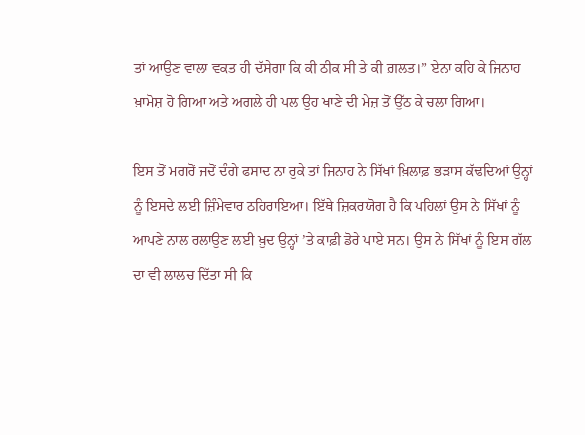ਤਾਂ ਆਉਣ ਵਾਲਾ ਵਕਤ ਹੀ ਦੱਸੇਗਾ ਕਿ ਕੀ ਠੀਕ ਸੀ ਤੇ ਕੀ ਗ਼ਲਤ।” ਏਨਾ ਕਹਿ ਕੇ ਜਿਨਾਹ ਖ਼ਾਮੋਸ਼ ਹੋ ਗਿਆ ਅਤੇ ਅਗਲੇ ਹੀ ਪਲ ਉਹ ਖਾਣੇ ਦੀ ਮੇਜ਼ ਤੋਂ ਉੱਠ ਕੇ ਚਲਾ ਗਿਆ।

ਇਸ ਤੋਂ ਮਗਰੋਂ ਜਦੋਂ ਦੰਗੇ ਫਸਾਦ ਨਾ ਰੁਕੇ ਤਾਂ ਜਿਨਾਹ ਨੇ ਸਿੱਖਾਂ ਖ਼ਿਲਾਫ਼ ਭੜਾਸ ਕੱਢਦਿਆਂ ਉਨ੍ਹਾਂ ਨੂੰ ਇਸਦੇ ਲਈ ਜ਼ਿੰਮੇਵਾਰ ਠਹਿਰਾਇਆ। ਇੱਥੇ ਜ਼ਿਕਰਯੋਗ ਹੈ ਕਿ ਪਹਿਲਾਂ ਉਸ ਨੇ ਸਿੱਖਾਂ ਨੂੰ ਆਪਣੇ ਨਾਲ ਰਲਾਉਣ ਲਈ ਖ਼ੁਦ ਉਨ੍ਹਾਂ ’ਤੇ ਕਾਫ਼ੀ ਡੋਰੇ ਪਾਏ ਸਨ। ਉਸ ਨੇ ਸਿੱਖਾਂ ਨੂੰ ਇਸ ਗੱਲ ਦਾ ਵੀ ਲਾਲਚ ਦਿੱਤਾ ਸੀ ਕਿ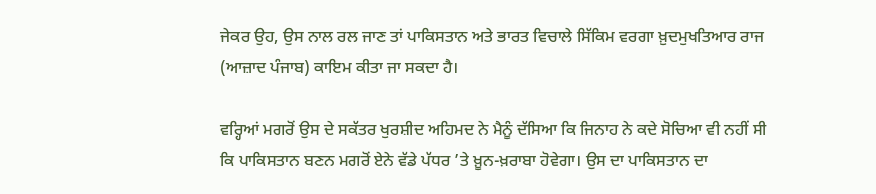ਜੇਕਰ ਉਹ, ਉਸ ਨਾਲ ਰਲ ਜਾਣ ਤਾਂ ਪਾਕਿਸਤਾਨ ਅਤੇ ਭਾਰਤ ਵਿਚਾਲੇ ਸਿੱਕਿਮ ਵਰਗਾ ਖ਼ੁਦਮੁਖਤਿਆਰ ਰਾਜ (ਆਜ਼ਾਦ ਪੰਜਾਬ) ਕਾਇਮ ਕੀਤਾ ਜਾ ਸਕਦਾ ਹੈ।

ਵਰ੍ਹਿਆਂ ਮਗਰੋਂ ਉਸ ਦੇ ਸਕੱਤਰ ਖੁਰਸ਼ੀਦ ਅਹਿਮਦ ਨੇ ਮੈਨੂੰ ਦੱਸਿਆ ਕਿ ਜਿਨਾਹ ਨੇ ਕਦੇ ਸੋਚਿਆ ਵੀ ਨਹੀਂ ਸੀ ਕਿ ਪਾਕਿਸਤਾਨ ਬਣਨ ਮਗਰੋਂ ਏਨੇ ਵੱਡੇ ਪੱਧਰ ’ਤੇ ਖ਼ੂਨ-ਖ਼ਰਾਬਾ ਹੋਵੇਗਾ। ਉਸ ਦਾ ਪਾਕਿਸਤਾਨ ਦਾ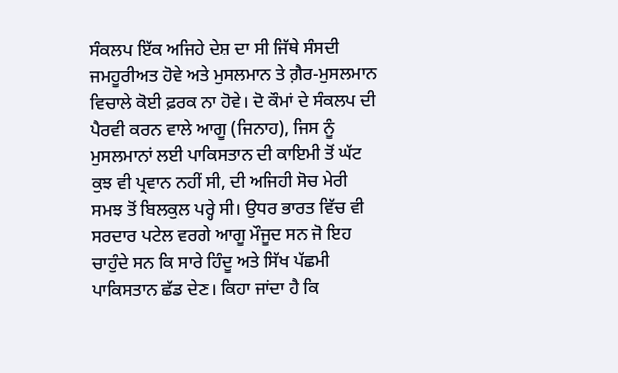ਸੰਕਲਪ ਇੱਕ ਅਜਿਹੇ ਦੇਸ਼ ਦਾ ਸੀ ਜਿੱਥੇ ਸੰਸਦੀ ਜਮਹੂਰੀਅਤ ਹੋਵੇ ਅਤੇ ਮੁਸਲਮਾਨ ਤੇ ਗ਼ੈਰ-ਮੁਸਲਮਾਨ ਵਿਚਾਲੇ ਕੋਈ ਫ਼ਰਕ ਨਾ ਹੋਵੇ। ਦੋ ਕੌਮਾਂ ਦੇ ਸੰਕਲਪ ਦੀ ਪੈਰਵੀ ਕਰਨ ਵਾਲੇ ਆਗੂ (ਜਿਨਾਹ), ਜਿਸ ਨੂੰ ਮੁਸਲਮਾਨਾਂ ਲਈ ਪਾਕਿਸਤਾਨ ਦੀ ਕਾਇਮੀ ਤੋਂ ਘੱਟ ਕੁਝ ਵੀ ਪ੍ਰਵਾਨ ਨਹੀਂ ਸੀ, ਦੀ ਅਜਿਹੀ ਸੋਚ ਮੇਰੀ ਸਮਝ ਤੋਂ ਬਿਲਕੁਲ ਪਰ੍ਹੇ ਸੀ। ਉਧਰ ਭਾਰਤ ਵਿੱਚ ਵੀ ਸਰਦਾਰ ਪਟੇਲ ਵਰਗੇ ਆਗੂ ਮੌਜੂਦ ਸਨ ਜੋ ਇਹ ਚਾਹੁੰਦੇ ਸਨ ਕਿ ਸਾਰੇ ਹਿੰਦੂ ਅਤੇ ਸਿੱਖ ਪੱਛਮੀ ਪਾਕਿਸਤਾਨ ਛੱਡ ਦੇਣ। ਕਿਹਾ ਜਾਂਦਾ ਹੈ ਕਿ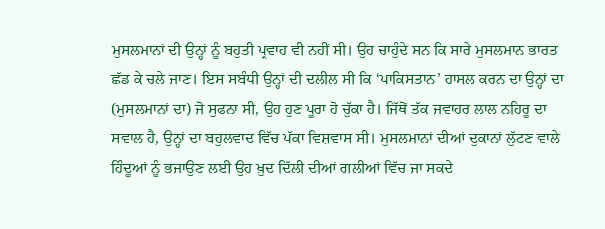ਮੁਸਲਮਾਨਾਂ ਦੀ ਉਨ੍ਹਾਂ ਨੂੰ ਬਹੁਤੀ ਪ੍ਰਵਾਹ ਵੀ ਨਹੀਂ ਸੀ। ਉਹ ਚਾਹੁੰਦੇ ਸਨ ਕਿ ਸਾਰੇ ਮੁਸਲਮਾਨ ਭਾਰਤ ਛੱਡ ਕੇ ਚਲੇ ਜਾਣ। ਇਸ ਸਬੰਧੀ ਉਨ੍ਹਾਂ ਦੀ ਦਲੀਲ ਸੀ ਕਿ ‘ਪਾਕਿਸਤਾਨ’ ਹਾਸਲ ਕਰਨ ਦਾ ਉਨ੍ਹਾਂ ਦਾ (ਮੁਸਲਮਾਨਾਂ ਦਾ) ਜੋ ਸੁਫਨਾ ਸੀ, ਉਹ ਹੁਣ ਪੂਰਾ ਹੋ ਚੁੱਕਾ ਹੈ। ਜਿੱਥੋਂ ਤੱਕ ਜਵਾਹਰ ਲਾਲ ਨਹਿਰੂ ਦਾ ਸਵਾਲ ਹੈ, ਉਨ੍ਹਾਂ ਦਾ ਬਹੁਲਵਾਦ ਵਿੱਚ ਪੱਕਾ ਵਿਸ਼ਵਾਸ ਸੀ। ਮੁਸਲਮਾਨਾਂ ਦੀਆਂ ਦੁਕਾਨਾਂ ਲੁੱਟਣ ਵਾਲੇ ਹਿੰਦੂਆਂ ਨੂੰ ਭਜਾਉਣ ਲਈ ਉਹ ਖ਼ੁਦ ਦਿੱਲੀ ਦੀਆਂ ਗਲੀਆਂ ਵਿੱਚ ਜਾ ਸਕਦੇ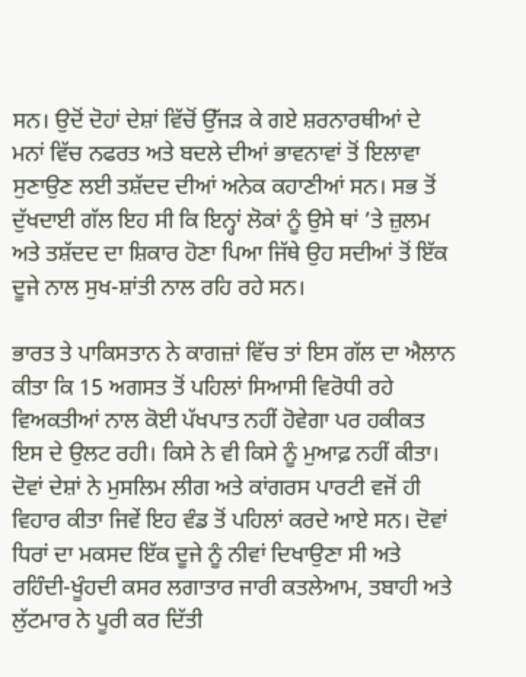ਸਨ। ਉਦੋਂ ਦੋਹਾਂ ਦੇਸ਼ਾਂ ਵਿੱਚੋਂ ਉੱਜੜ ਕੇ ਗਏ ਸ਼ਰਨਾਰਥੀਆਂ ਦੇ ਮਨਾਂ ਵਿੱਚ ਨਫਰਤ ਅਤੇ ਬਦਲੇ ਦੀਆਂ ਭਾਵਨਾਵਾਂ ਤੋਂ ਇਲਾਵਾ ਸੁਣਾਉਣ ਲਈ ਤਸ਼ੱਦਦ ਦੀਆਂ ਅਨੇਕ ਕਹਾਣੀਆਂ ਸਨ। ਸਭ ਤੋਂ ਦੁੱਖਦਾਈ ਗੱਲ ਇਹ ਸੀ ਕਿ ਇਨ੍ਹਾਂ ਲੋਕਾਂ ਨੂੰ ਉਸੇ ਥਾਂ ’ਤੇ ਜ਼ੁਲਮ ਅਤੇ ਤਸ਼ੱਦਦ ਦਾ ਸ਼ਿਕਾਰ ਹੋਣਾ ਪਿਆ ਜਿੱਥੇ ਉਹ ਸਦੀਆਂ ਤੋਂ ਇੱਕ ਦੂਜੇ ਨਾਲ ਸੁਖ-ਸ਼ਾਂਤੀ ਨਾਲ ਰਹਿ ਰਹੇ ਸਨ।

ਭਾਰਤ ਤੇ ਪਾਕਿਸਤਾਨ ਨੇ ਕਾਗਜ਼ਾਂ ਵਿੱਚ ਤਾਂ ਇਸ ਗੱਲ ਦਾ ਐਲਾਨ ਕੀਤਾ ਕਿ 15 ਅਗਸਤ ਤੋਂ ਪਹਿਲਾਂ ਸਿਆਸੀ ਵਿਰੋਧੀ ਰਹੇ ਵਿਅਕਤੀਆਂ ਨਾਲ ਕੋਈ ਪੱਖਪਾਤ ਨਹੀਂ ਹੋਵੇਗਾ ਪਰ ਹਕੀਕਤ ਇਸ ਦੇ ਉਲਟ ਰਹੀ। ਕਿਸੇ ਨੇ ਵੀ ਕਿਸੇ ਨੂੰ ਮੁਆਫ਼ ਨਹੀਂ ਕੀਤਾ। ਦੋਵਾਂ ਦੇਸ਼ਾਂ ਨੇ ਮੁਸਲਿਮ ਲੀਗ ਅਤੇ ਕਾਂਗਰਸ ਪਾਰਟੀ ਵਜੋਂ ਹੀ ਵਿਹਾਰ ਕੀਤਾ ਜਿਵੇਂ ਇਹ ਵੰਡ ਤੋਂ ਪਹਿਲਾਂ ਕਰਦੇ ਆਏ ਸਨ। ਦੋਵਾਂ ਧਿਰਾਂ ਦਾ ਮਕਸਦ ਇੱਕ ਦੂਜੇ ਨੂੰ ਨੀਵਾਂ ਦਿਖਾਉਣਾ ਸੀ ਅਤੇ ਰਹਿੰਦੀ-ਖੂੰਹਦੀ ਕਸਰ ਲਗਾਤਾਰ ਜਾਰੀ ਕਤਲੇਆਮ, ਤਬਾਹੀ ਅਤੇ ਲੁੱਟਮਾਰ ਨੇ ਪੂਰੀ ਕਰ ਦਿੱਤੀ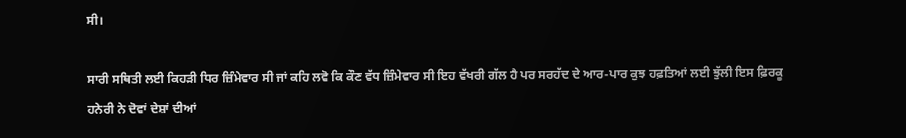ਸੀ।

ਸਾਰੀ ਸਥਿਤੀ ਲਈ ਕਿਹੜੀ ਧਿਰ ਜ਼ਿੰਮੇਵਾਰ ਸੀ ਜਾਂ ਕਹਿ ਲਵੋ ਕਿ ਕੌਣ ਵੱਧ ਜ਼ਿੰਮੇਵਾਰ ਸੀ ਇਹ ਵੱਖਰੀ ਗੱਲ ਹੈ ਪਰ ਸਰਹੱਦ ਦੇ ਆਰ-ਪਾਰ ਕੁਝ ਹਫ਼ਤਿਆਂ ਲਈ ਝੁੱਲੀ ਇਸ ਫ਼ਿਰਕੂ ਹਨੇਰੀ ਨੇ ਦੋਵਾਂ ਦੇਸ਼ਾਂ ਦੀਆਂ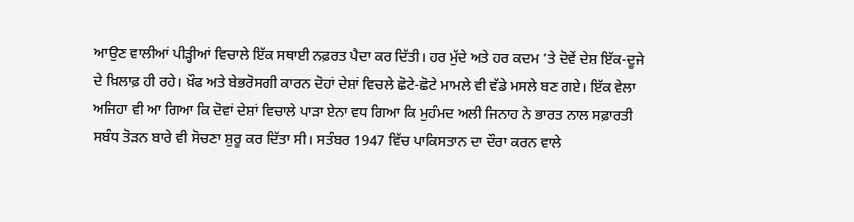ਆਉਣ ਵਾਲੀਆਂ ਪੀੜ੍ਹੀਆਂ ਵਿਚਾਲੇ ਇੱਕ ਸਥਾਈ ਨਫ਼ਰਤ ਪੈਦਾ ਕਰ ਦਿੱਤੀ। ਹਰ ਮੁੱਦੇ ਅਤੇ ਹਰ ਕਦਮ ’ਤੇ ਦੋਵੇਂ ਦੇਸ਼ ਇੱਕ-ਦੂਜੇ ਦੇ ਖ਼ਿਲਾਫ਼ ਹੀ ਰਹੇ। ਖ਼ੌਫ ਅਤੇ ਬੇਭਰੋਸਗੀ ਕਾਰਨ ਦੋਹਾਂ ਦੇਸ਼ਾਂ ਵਿਚਲੇ ਛੋਟੇ-ਛੋਟੇ ਮਾਮਲੇ ਵੀ ਵੱਡੇ ਮਸਲੇ ਬਣ ਗਏ। ਇੱਕ ਵੇਲਾ ਅਜਿਹਾ ਵੀ ਆ ਗਿਆ ਕਿ ਦੋਵਾਂ ਦੇਸ਼ਾਂ ਵਿਚਾਲੇ ਪਾੜਾ ਏਨਾ ਵਧ ਗਿਆ ਕਿ ਮੁਹੰਮਦ ਅਲੀ ਜਿਨਾਹ ਨੇ ਭਾਰਤ ਨਾਲ ਸਫ਼ਾਰਤੀ ਸਬੰਧ ਤੋੜਨ ਬਾਰੇ ਵੀ ਸੋਚਣਾ ਸ਼ੁਰੂ ਕਰ ਦਿੱਤਾ ਸੀ। ਸਤੰਬਰ 1947 ਵਿੱਚ ਪਾਕਿਸਤਾਨ ਦਾ ਦੌਰਾ ਕਰਨ ਵਾਲੇ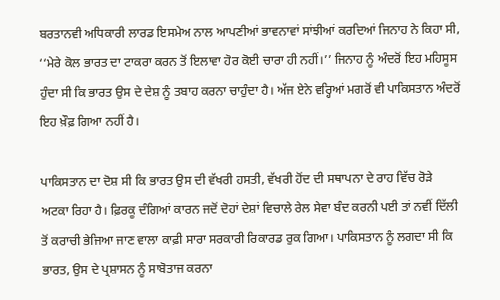ਬਰਤਾਨਵੀ ਅਧਿਕਾਰੀ ਲਾਰਡ ਇਸਮੇਅ ਨਾਲ ਆਪਣੀਆਂ ਭਾਵਨਾਵਾਂ ਸਾਂਝੀਆਂ ਕਰਦਿਆਂ ਜਿਨਾਹ ਨੇ ਕਿਹਾ ਸੀ, ‘‘ਮੇਰੇ ਕੋਲ ਭਾਰਤ ਦਾ ਟਾਕਰਾ ਕਰਨ ਤੋਂ ਇਲਾਵਾ ਹੋਰ ਕੋਈ ਚਾਰਾ ਹੀ ਨਹੀਂ।’’ ਜਿਨਾਹ ਨੂੰ ਅੰਦਰੋਂ ਇਹ ਮਹਿਸੂਸ ਹੁੰਦਾ ਸੀ ਕਿ ਭਾਰਤ ਉਸ ਦੇ ਦੇਸ਼ ਨੂੰ ਤਬਾਹ ਕਰਨਾ ਚਾਹੁੰਦਾ ਹੈ। ਅੱਜ ਏਨੇ ਵਰ੍ਹਿਆਂ ਮਗਰੋਂ ਵੀ ਪਾਕਿਸਤਾਨ ਅੰਦਰੋਂ ਇਹ ਖ਼ੌਫ਼ ਗਿਆ ਨਹੀਂ ਹੈ।

ਪਾਕਿਸਤਾਨ ਦਾ ਦੋਸ਼ ਸੀ ਕਿ ਭਾਰਤ ਉਸ ਦੀ ਵੱਖਰੀ ਹਸਤੀ, ਵੱਖਰੀ ਹੋਂਦ ਦੀ ਸਥਾਪਨਾ ਦੇ ਰਾਹ ਵਿੱਚ ਰੋੜੇ ਅਟਕਾ ਰਿਹਾ ਹੈ। ਫ਼ਿਰਕੂ ਦੰਗਿਆਂ ਕਾਰਨ ਜਦੋਂ ਦੋਹਾਂ ਦੇਸ਼ਾਂ ਵਿਚਾਲੇ ਰੇਲ ਸੇਵਾ ਬੰਦ ਕਰਨੀ ਪਈ ਤਾਂ ਨਵੀਂ ਦਿੱਲੀ ਤੋਂ ਕਰਾਚੀ ਭੇਜਿਆ ਜਾਣ ਵਾਲਾ ਕਾਫ਼ੀ ਸਾਰਾ ਸਰਕਾਰੀ ਰਿਕਾਰਡ ਰੁਕ ਗਿਆ। ਪਾਕਿਸਤਾਨ ਨੂੰ ਲਗਦਾ ਸੀ ਕਿ ਭਾਰਤ, ਉਸ ਦੇ ਪ੍ਰਸ਼ਾਸਨ ਨੂੰ ਸਾਬੋਤਾਜ ਕਰਨਾ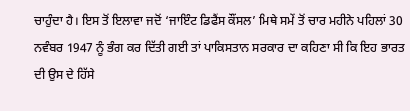ਚਾਹੁੰਦਾ ਹੈ। ਇਸ ਤੋਂ ਇਲਾਵਾ ਜਦੋਂ ‘ਜਾਇੰਟ ਡਿਫੈਂਸ ਕੌਂਸਲ’ ਮਿਥੇ ਸਮੇਂ ਤੋਂ ਚਾਰ ਮਹੀਨੇ ਪਹਿਲਾਂ 30 ਨਵੰਬਰ 1947 ਨੂੰ ਭੰਗ ਕਰ ਦਿੱਤੀ ਗਈ ਤਾਂ ਪਾਕਿਸਤਾਨ ਸਰਕਾਰ ਦਾ ਕਹਿਣਾ ਸੀ ਕਿ ਇਹ ਭਾਰਤ ਦੀ ਉਸ ਦੇ ਹਿੱਸੇ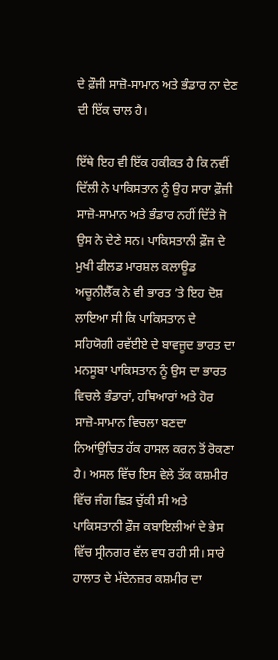ਦੇ ਫ਼ੌਜੀ ਸਾਜ਼ੋ-ਸਾਮਾਨ ਅਤੇ ਭੰਡਾਰ ਨਾ ਦੇਣ ਦੀ ਇੱਕ ਚਾਲ ਹੈ।

ਇੱਥੇ ਇਹ ਵੀ ਇੱਕ ਹਕੀਕਤ ਹੈ ਕਿ ਨਵੀਂ ਦਿੱਲੀ ਨੇ ਪਾਕਿਸਤਾਨ ਨੂੰ ਉਹ ਸਾਰਾ ਫ਼ੌਜੀ ਸਾਜ਼ੋ-ਸਾਮਾਨ ਅਤੇ ਭੰਡਾਰ ਨਹੀਂ ਦਿੱਤੇ ਜੋ ਉਸ ਨੇ ਦੇਣੇ ਸਨ। ਪਾਕਿਸਤਾਨੀ ਫ਼ੌਜ ਦੇ ਮੁਖੀ ਫੀਲਡ ਮਾਰਸ਼ਲ ਕਲਾਊਡ ਅਚੂਨੀਲੈੱਕ ਨੇ ਵੀ ਭਾਰਤ ’ਤੇ ਇਹ ਦੋਸ਼ ਲਾਇਆ ਸੀ ਕਿ ਪਾਕਿਸਤਾਨ ਦੇ ਸਹਿਯੋਗੀ ਰਵੱਈਏ ਦੇ ਬਾਵਜੂਦ ਭਾਰਤ ਦਾ ਮਨਸੂਬਾ ਪਾਕਿਸਤਾਨ ਨੂੰ ਉਸ ਦਾ ਭਾਰਤ ਵਿਚਲੇ ਭੰਡਾਰਾਂ, ਹਥਿਆਰਾਂ ਅਤੇ ਹੋਰ ਸਾਜ਼ੋ-ਸਾਮਾਨ ਵਿਚਲਾ ਬਣਦਾ ਨਿਆਂਉਚਿਤ ਹੱਕ ਹਾਸਲ ਕਰਨ ਤੋਂ ਰੋਕਣਾ ਹੈ। ਅਸਲ ਵਿੱਚ ਇਸ ਵੇਲੇ ਤੱਕ ਕਸ਼ਮੀਰ ਵਿੱਚ ਜੰਗ ਛਿੜ ਚੁੱਕੀ ਸੀ ਅਤੇ ਪਾਕਿਸਤਾਨੀ ਫ਼ੌਜ ਕਬਾਇਲੀਆਂ ਦੇ ਭੇਸ ਵਿੱਚ ਸ੍ਰੀਨਗਰ ਵੱਲ ਵਧ ਰਹੀ ਸੀ। ਸਾਰੇ ਹਾਲਾਤ ਦੇ ਮੱਦੇਨਜ਼ਰ ਕਸ਼ਮੀਰ ਦਾ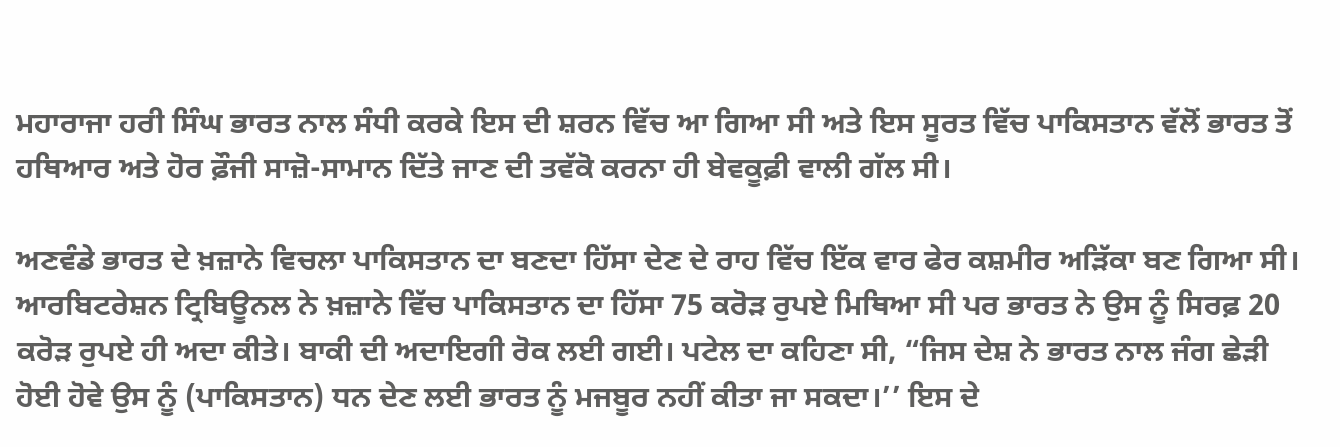ਮਹਾਰਾਜਾ ਹਰੀ ਸਿੰਘ ਭਾਰਤ ਨਾਲ ਸੰਧੀ ਕਰਕੇ ਇਸ ਦੀ ਸ਼ਰਨ ਵਿੱਚ ਆ ਗਿਆ ਸੀ ਅਤੇ ਇਸ ਸੂਰਤ ਵਿੱਚ ਪਾਕਿਸਤਾਨ ਵੱਲੋਂ ਭਾਰਤ ਤੋਂ ਹਥਿਆਰ ਅਤੇ ਹੋਰ ਫ਼ੌਜੀ ਸਾਜ਼ੋ-ਸਾਮਾਨ ਦਿੱਤੇ ਜਾਣ ਦੀ ਤਵੱਕੋ ਕਰਨਾ ਹੀ ਬੇਵਕੂਫ਼ੀ ਵਾਲੀ ਗੱਲ ਸੀ।

ਅਣਵੰਡੇ ਭਾਰਤ ਦੇ ਖ਼ਜ਼ਾਨੇ ਵਿਚਲਾ ਪਾਕਿਸਤਾਨ ਦਾ ਬਣਦਾ ਹਿੱਸਾ ਦੇਣ ਦੇ ਰਾਹ ਵਿੱਚ ਇੱਕ ਵਾਰ ਫੇਰ ਕਸ਼ਮੀਰ ਅੜਿੱਕਾ ਬਣ ਗਿਆ ਸੀ। ਆਰਬਿਟਰੇਸ਼ਨ ਟ੍ਰਿਬਿਊਨਲ ਨੇ ਖ਼ਜ਼ਾਨੇ ਵਿੱਚ ਪਾਕਿਸਤਾਨ ਦਾ ਹਿੱਸਾ 75 ਕਰੋੜ ਰੁਪਏ ਮਿਥਿਆ ਸੀ ਪਰ ਭਾਰਤ ਨੇ ਉਸ ਨੂੰ ਸਿਰਫ਼ 20 ਕਰੋੜ ਰੁਪਏ ਹੀ ਅਦਾ ਕੀਤੇ। ਬਾਕੀ ਦੀ ਅਦਾਇਗੀ ਰੋਕ ਲਈ ਗਈ। ਪਟੇਲ ਦਾ ਕਹਿਣਾ ਸੀ, “ਜਿਸ ਦੇਸ਼ ਨੇ ਭਾਰਤ ਨਾਲ ਜੰਗ ਛੇੜੀ ਹੋਈ ਹੋਵੇ ਉਸ ਨੂੰ (ਪਾਕਿਸਤਾਨ) ਧਨ ਦੇਣ ਲਈ ਭਾਰਤ ਨੂੰ ਮਜਬੂਰ ਨਹੀਂ ਕੀਤਾ ਜਾ ਸਕਦਾ।’’ ਇਸ ਦੇ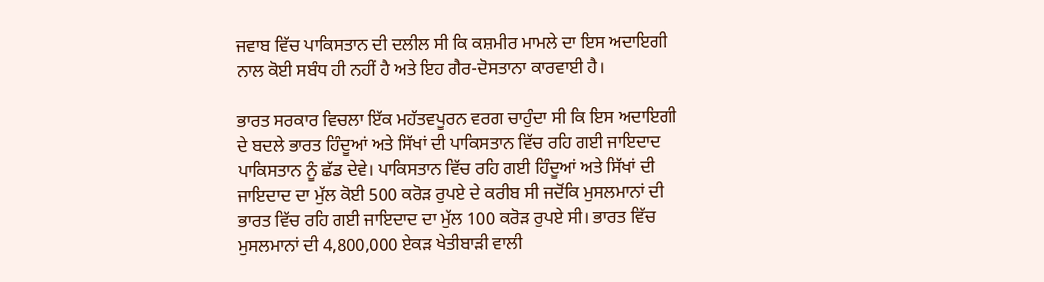ਜਵਾਬ ਵਿੱਚ ਪਾਕਿਸਤਾਨ ਦੀ ਦਲੀਲ ਸੀ ਕਿ ਕਸ਼ਮੀਰ ਮਾਮਲੇ ਦਾ ਇਸ ਅਦਾਇਗੀ ਨਾਲ ਕੋਈ ਸਬੰਧ ਹੀ ਨਹੀਂ ਹੈ ਅਤੇ ਇਹ ਗੈਰ-ਦੋਸਤਾਨਾ ਕਾਰਵਾਈ ਹੈ।

ਭਾਰਤ ਸਰਕਾਰ ਵਿਚਲਾ ਇੱਕ ਮਹੱਤਵਪੂਰਨ ਵਰਗ ਚਾਹੁੰਦਾ ਸੀ ਕਿ ਇਸ ਅਦਾਇਗੀ ਦੇ ਬਦਲੇ ਭਾਰਤ ਹਿੰਦੂਆਂ ਅਤੇ ਸਿੱਖਾਂ ਦੀ ਪਾਕਿਸਤਾਨ ਵਿੱਚ ਰਹਿ ਗਈ ਜਾਇਦਾਦ ਪਾਕਿਸਤਾਨ ਨੂੰ ਛੱਡ ਦੇਵੇ। ਪਾਕਿਸਤਾਨ ਵਿੱਚ ਰਹਿ ਗਈ ਹਿੰਦੂਆਂ ਅਤੇ ਸਿੱਖਾਂ ਦੀ ਜਾਇਦਾਦ ਦਾ ਮੁੱਲ ਕੋਈ 500 ਕਰੋੜ ਰੁਪਏ ਦੇ ਕਰੀਬ ਸੀ ਜਦੋਂਕਿ ਮੁਸਲਮਾਨਾਂ ਦੀ ਭਾਰਤ ਵਿੱਚ ਰਹਿ ਗਈ ਜਾਇਦਾਦ ਦਾ ਮੁੱਲ 100 ਕਰੋੜ ਰੁਪਏ ਸੀ। ਭਾਰਤ ਵਿੱਚ ਮੁਸਲਮਾਨਾਂ ਦੀ 4,800,000 ਏਕੜ ਖੇਤੀਬਾੜੀ ਵਾਲੀ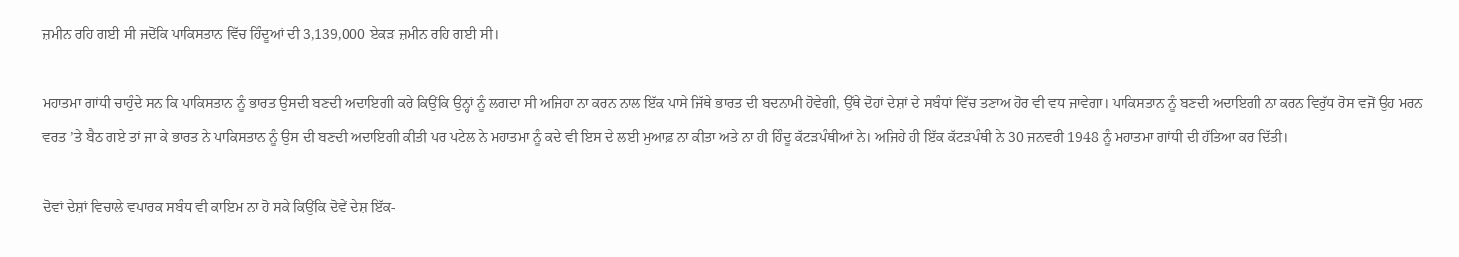ਜ਼ਮੀਨ ਰਹਿ ਗਈ ਸੀ ਜਦੋਂਕਿ ਪਾਕਿਸਤਾਨ ਵਿੱਚ ਹਿੰਦੂਆਂ ਦੀ 3,139,000 ਏਕੜ ਜ਼ਮੀਨ ਰਹਿ ਗਈ ਸੀ।

ਮਹਾਤਮਾ ਗਾਂਧੀ ਚਾਹੁੰਦੇ ਸਨ ਕਿ ਪਾਕਿਸਤਾਨ ਨੂੰ ਭਾਰਤ ਉਸਦੀ ਬਣਦੀ ਅਦਾਇਗੀ ਕਰੇ ਕਿਉਂਕਿ ਉਨ੍ਹਾਂ ਨੂੰ ਲਗਦਾ ਸੀ ਅਜਿਹਾ ਨਾ ਕਰਨ ਨਾਲ ਇੱਕ ਪਾਸੇ ਜਿੱਥੇ ਭਾਰਤ ਦੀ ਬਦਨਾਮੀ ਹੋਵੇਗੀ, ਉੱਥੇ ਦੋਹਾਂ ਦੇਸ਼ਾਂ ਦੇ ਸਬੰਧਾਂ ਵਿੱਚ ਤਣਾਅ ਹੋਰ ਵੀ ਵਧ ਜਾਵੇਗਾ। ਪਾਕਿਸਤਾਨ ਨੂੰ ਬਣਦੀ ਅਦਾਇਗੀ ਨਾ ਕਰਨ ਵਿਰੁੱਧ ਰੋਸ ਵਜੋਂ ਉਹ ਮਰਨ ਵਰਤ ’ਤੇ ਬੈਠ ਗਏ ਤਾਂ ਜਾ ਕੇ ਭਾਰਤ ਨੇ ਪਾਕਿਸਤਾਨ ਨੂੰ ਉਸ ਦੀ ਬਣਦੀ ਅਦਾਇਗੀ ਕੀਤੀ ਪਰ ਪਟੇਲ ਨੇ ਮਹਾਤਮਾ ਨੂੰ ਕਦੇ ਵੀ ਇਸ ਦੇ ਲਈ ਮੁਆਫ਼ ਨਾ ਕੀਤਾ ਅਤੇ ਨਾ ਹੀ ਹਿੰਦੂ ਕੱਟੜਪੰਥੀਆਂ ਨੇ। ਅਜਿਹੇ ਹੀ ਇੱਕ ਕੱਟੜਪੰਥੀ ਨੇ 30 ਜਨਵਰੀ 1948 ਨੂੰ ਮਹਾਤਮਾ ਗਾਂਧੀ ਦੀ ਹੱਤਿਆ ਕਰ ਦਿੱਤੀ।

ਦੋਵਾਂ ਦੇਸ਼ਾਂ ਵਿਚਾਲੇ ਵਪਾਰਕ ਸਬੰਧ ਵੀ ਕਾਇਮ ਨਾ ਹੋ ਸਕੇ ਕਿਉਂਕਿ ਦੋਵੇਂ ਦੇਸ਼ ਇੱਕ-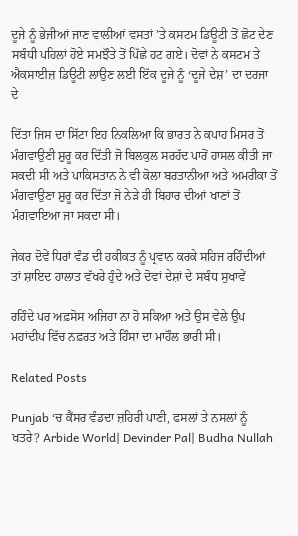ਦੂਜੇ ਨੂੰ ਭੇਜੀਆਂ ਜਾਣ ਵਾਲੀਆਂ ਵਸਤਾਂ ’ਤੇ ਕਸਟਮ ਡਿਊਟੀ ਤੋਂ ਛੋਟ ਦੇਣ ਸਬੰਧੀ ਪਹਿਲਾਂ ਹੋਏ ਸਮਝੌਤੇ ਤੋਂ ਪਿੱਛੇ ਹਟ ਗਏ। ਦੋਵਾਂ ਨੇ ਕਸਟਮ ਤੇ ਐਕਸਾਈਜ਼ ਡਿਊਟੀ ਲਾਉਣ ਲਈ ਇੱਕ ਦੂਜੇ ਨੂੰ ‘ਦੂਜੇ ਦੇਸ਼’ ਦਾ ਦਰਜਾ ਦੇ

ਦਿੱਤਾ ਜਿਸ ਦਾ ਸਿੱਟਾ ਇਹ ਨਿਕਲਿਆ ਕਿ ਭਾਰਤ ਨੇ ਕਪਾਹ ਮਿਸਰ ਤੋਂ ਮੰਗਵਾਉਣੀ ਸ਼ੁਰੂ ਕਰ ਦਿੱਤੀ ਜੋ ਬਿਲਕੁਲ ਸਰਹੱਦ ਪਾਰੋਂ ਹਾਸਲ ਕੀਤੀ ਜਾ ਸਕਦੀ ਸੀ ਅਤੇ ਪਾਕਿਸਤਾਨ ਨੇ ਵੀ ਕੋਲਾ ਬਰਤਾਨੀਆ ਅਤੇ ਅਮਰੀਕਾ ਤੋਂ ਮੰਗਵਾਉਣਾ ਸ਼ੁਰੂ ਕਰ ਦਿੱਤਾ ਜੋ ਨੇੜੇ ਹੀ ਬਿਹਾਰ ਦੀਆਂ ਖਾਣਾਂ ਤੋਂ ਮੰਗਵਾਇਆ ਜਾ ਸਕਦਾ ਸੀ।

ਜੇਕਰ ਦੋਵੇਂ ਧਿਰਾਂ ਵੰਡ ਦੀ ਹਕੀਕਤ ਨੂੰ ਪ੍ਰਵਾਨ ਕਰਕੇ ਸਹਿਜ ਰਹਿੰਦੀਆਂ ਤਾਂ ਸ਼ਾਇਦ ਹਾਲਾਤ ਵੱਖਰੇ ਹੁੰਦੇ ਅਤੇ ਦੋਵਾਂ ਦੇਸ਼ਾਂ ਦੇ ਸਬੰਧ ਸੁਖਾਵੇਂ

ਰਹਿੰਦੇ ਪਰ ਅਫ਼ਸੋਸ ਅਜਿਹਾ ਨਾ ਹੋ ਸਕਿਆ ਅਤੇ ਉਸ ਵੇਲੇ ਉਪ ਮਹਾਂਦੀਪ ਵਿੱਚ ਨਫ਼ਰਤ ਅਤੇ ਹਿੰਸਾ ਦਾ ਮਾਹੌਲ ਭਾਰੀ ਸੀ।

Related Posts

Punjab ‘ਚ ਕੈਂਸਰ ਵੰਡਦਾ ਜ਼ਹਿਰੀ ਪਾਣੀ, ਫਸਲਾਂ ਤੇ ਨਸਲਾਂ ਨੂੰ ਖਤਰੇ? Arbide World| Devinder Pal| Budha Nullah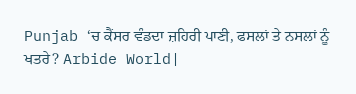Punjab ‘ਚ ਕੈਂਸਰ ਵੰਡਦਾ ਜ਼ਹਿਰੀ ਪਾਣੀ, ਫਸਲਾਂ ਤੇ ਨਸਲਾਂ ਨੂੰ ਖਤਰੇ? Arbide World|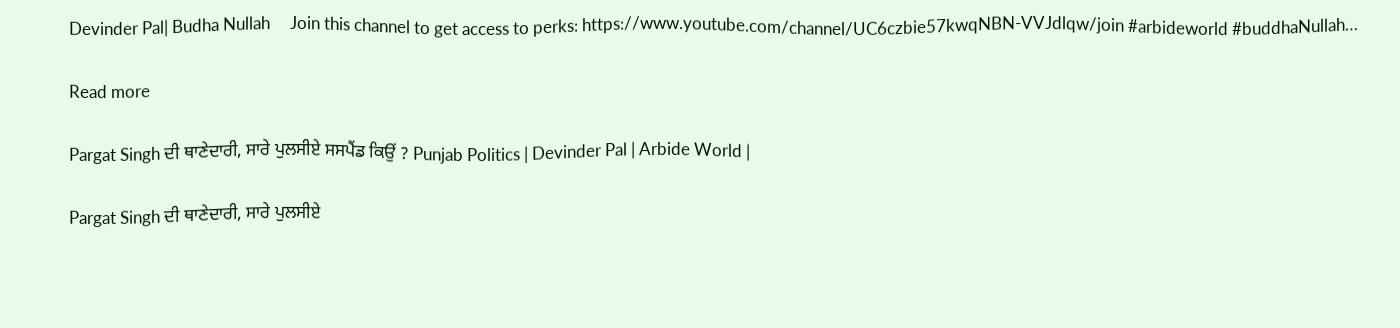Devinder Pal| Budha Nullah     Join this channel to get access to perks: https://www.youtube.com/channel/UC6czbie57kwqNBN-VVJdlqw/join #arbideworld #buddhaNullah…

Read more

Pargat Singh ਦੀ ਥਾਣੇਦਾਰੀ, ਸਾਰੇ ਪੁਲਸੀਏ ਸਸਪੈਂਡ ਕਿਉਂ ? Punjab Politics | Devinder Pal | Arbide World |

Pargat Singh ਦੀ ਥਾਣੇਦਾਰੀ, ਸਾਰੇ ਪੁਲਸੀਏ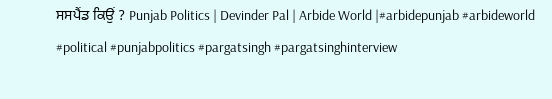ਸਸਪੈਂਡ ਕਿਉਂ ? Punjab Politics | Devinder Pal | Arbide World |#arbidepunjab #arbideworld #political #punjabpolitics #pargatsingh #pargatsinghinterview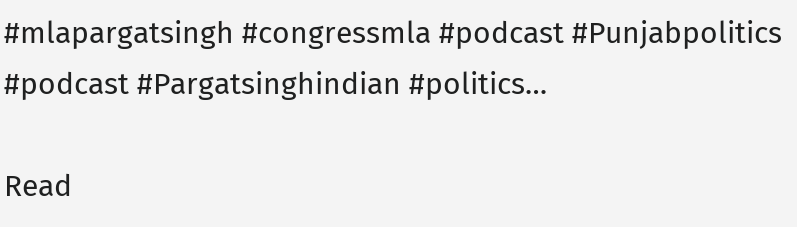#mlapargatsingh #congressmla #podcast #Punjabpolitics #podcast #Pargatsinghindian #politics…

Read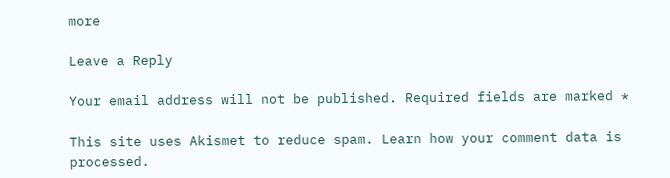more

Leave a Reply

Your email address will not be published. Required fields are marked *

This site uses Akismet to reduce spam. Learn how your comment data is processed.